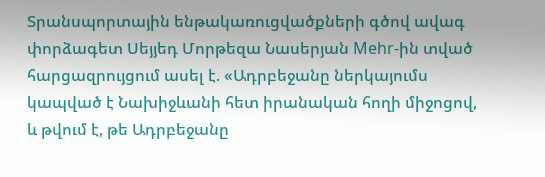Տրանսպորտային ենթակառուցվածքների գծով ավագ փորձագետ Սեյյեդ Մորթեզա Նասերյան Mehr-ին տված հարցազրույցում ասել է. «Ադրբեջանը ներկայումս կապված է Նախիջևանի հետ իրանական հողի միջոցով, և թվում է, թե Ադրբեջանը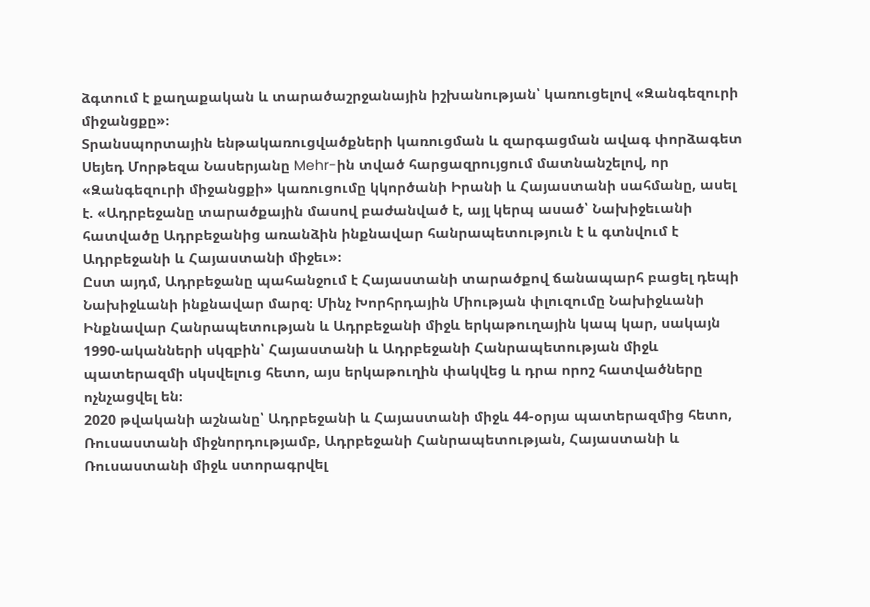ձգտում է քաղաքական և տարածաշրջանային իշխանության՝ կառուցելով «Զանգեզուրի միջանցքը»։
Տրանսպորտային ենթակառուցվածքների կառուցման և զարգացման ավագ փորձագետ Սեյեդ Մորթեզա Նասերյանը Mehr-ին տված հարցազրույցում մատնանշելով, որ «Զանգեզուրի միջանցքի» կառուցումը կկործանի Իրանի և Հայաստանի սահմանը, ասել է. «Ադրբեջանը տարածքային մասով բաժանված է, այլ կերպ ասած՝ Նախիջեւանի հատվածը Ադրբեջանից առանձին ինքնավար հանրապետություն է և գտնվում է Ադրբեջանի և Հայաստանի միջեւ»։
Ըստ այդմ, Ադրբեջանը պահանջում է Հայաստանի տարածքով ճանապարհ բացել դեպի Նախիջևանի ինքնավար մարզ։ Մինչ Խորհրդային Միության փլուզումը Նախիջևանի Ինքնավար Հանրապետության և Ադրբեջանի միջև երկաթուղային կապ կար, սակայն 1990-ականների սկզբին՝ Հայաստանի և Ադրբեջանի Հանրապետության միջև պատերազմի սկսվելուց հետո, այս երկաթուղին փակվեց և դրա որոշ հատվածները ոչնչացվել են։
2020 թվականի աշնանը՝ Ադրբեջանի և Հայաստանի միջև 44-օրյա պատերազմից հետո, Ռուսաստանի միջնորդությամբ, Ադրբեջանի Հանրապետության, Հայաստանի և Ռուսաստանի միջև ստորագրվել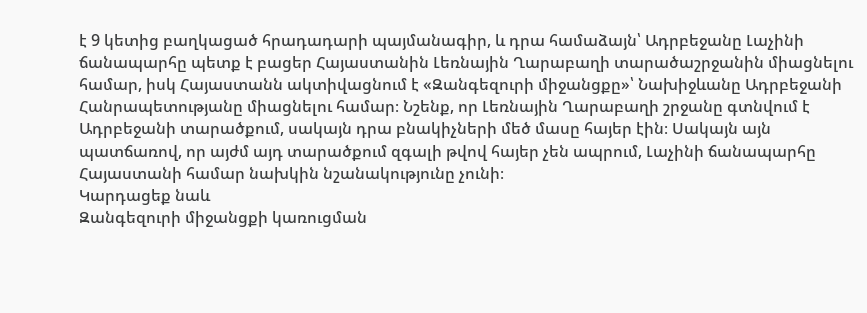է 9 կետից բաղկացած հրադադարի պայմանագիր, և դրա համաձայն՝ Ադրբեջանը Լաչինի ճանապարհը պետք է բացեր Հայաստանին Լեռնային Ղարաբաղի տարածաշրջանին միացնելու համար, իսկ Հայաստանն ակտիվացնում է «Զանգեզուրի միջանցքը»՝ Նախիջևանը Ադրբեջանի Հանրապետությանը միացնելու համար։ Նշենք, որ Լեռնային Ղարաբաղի շրջանը գտնվում է Ադրբեջանի տարածքում, սակայն դրա բնակիչների մեծ մասը հայեր էին։ Սակայն այն պատճառով, որ այժմ այդ տարածքում զգալի թվով հայեր չեն ապրում, Լաչինի ճանապարհը Հայաստանի համար նախկին նշանակությունը չունի։
Կարդացեք նաև
Զանգեզուրի միջանցքի կառուցման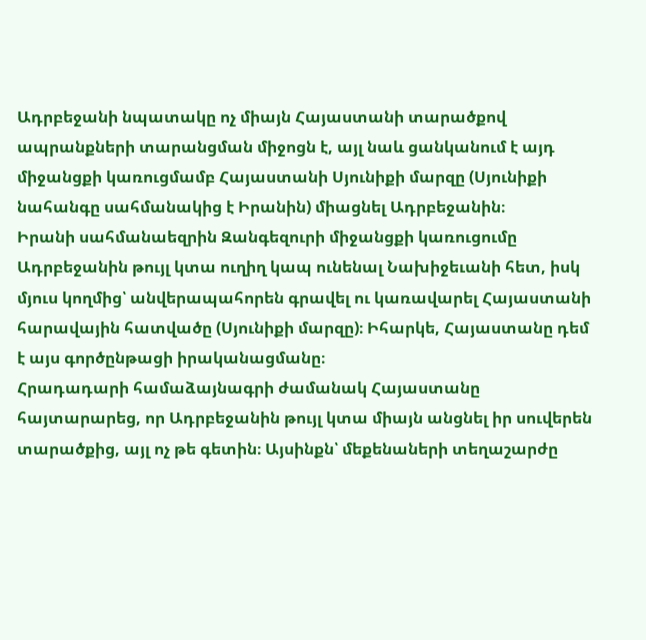Ադրբեջանի նպատակը ոչ միայն Հայաստանի տարածքով ապրանքների տարանցման միջոցն է, այլ նաև ցանկանում է այդ միջանցքի կառուցմամբ Հայաստանի Սյունիքի մարզը (Սյունիքի նահանգը սահմանակից է Իրանին) միացնել Ադրբեջանին։
Իրանի սահմանաեզրին Զանգեզուրի միջանցքի կառուցումը Ադրբեջանին թույլ կտա ուղիղ կապ ունենալ Նախիջեւանի հետ, իսկ մյուս կողմից՝ անվերապահորեն գրավել ու կառավարել Հայաստանի հարավային հատվածը (Սյունիքի մարզը)։ Իհարկե, Հայաստանը դեմ է այս գործընթացի իրականացմանը։
Հրադադարի համաձայնագրի ժամանակ Հայաստանը հայտարարեց, որ Ադրբեջանին թույլ կտա միայն անցնել իր սուվերեն տարածքից, այլ ոչ թե գետին։ Այսինքն՝ մեքենաների տեղաշարժը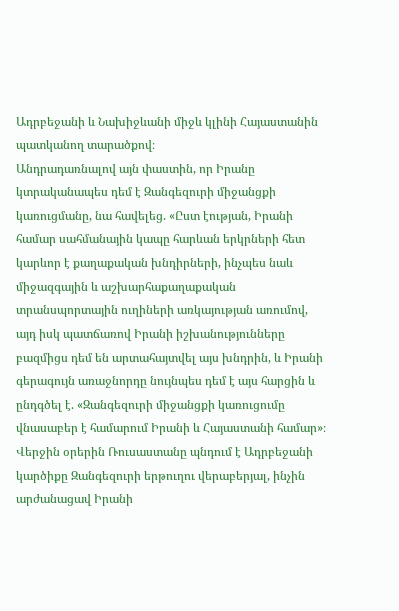Ադրբեջանի և Նախիջևանի միջև կլինի Հայաստանին պատկանող տարածքով։
Անդրադառնալով այն փաստին, որ Իրանը կտրականապես դեմ է Զանգեզուրի միջանցքի կառուցմանը, նա հավելեց. «Ըստ էության, Իրանի համար սահմանային կապը հարևան երկրների հետ կարևոր է քաղաքական խնդիրների, ինչպես նաև միջազգային և աշխարհաքաղաքական տրանսպորտային ուղիների առկայության առումով, այդ իսկ պատճառով Իրանի իշխանությունները բազմիցս դեմ են արտահայտվել այս խնդրին, և Իրանի գերագույն առաջնորդը նույնպես դեմ է այս հարցին և ընդգծել է. «Զանգեզուրի միջանցքի կառուցումը վնասաբեր է համարում Իրանի և Հայաստանի համար»։
Վերջին օրերին Ռուսաստանը պնդում է Ադրբեջանի կարծիքը Զանգեզուրի երթուղու վերաբերյալ, ինչին արժանացավ Իրանի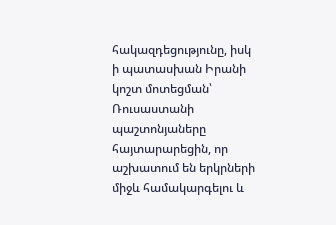հակազդեցությունը, իսկ ի պատասխան Իրանի կոշտ մոտեցման՝ Ռուսաստանի պաշտոնյաները հայտարարեցին, որ աշխատում են երկրների միջև համակարգելու և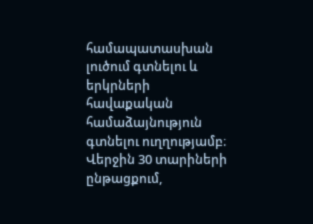համապատասխան լուծում գտնելու և երկրների հավաքական համաձայնություն գտնելու ուղղությամբ։
Վերջին 30 տարիների ընթացքում,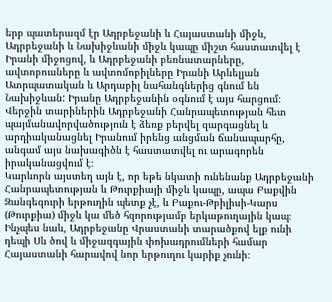երբ պատերազմ էր Ադրբեջանի և Հայաստանի միջև, Ադրբեջանի և Նախիջևանի միջև կապը միշտ հաստատվել է Իրանի միջոցով, և Ադրբեջանի բեռնատարները, ավտոբուսները և ավտոմոբիլները Իրանի Արևելյան Ատրպատական և Արդաբիլ նահանգներից գնում են Նախիջևան: Իրանը Ադրբեջանին օգնում է այս հարցում։
Վերջին տարիներին Ադրբեջանի Հանրապետության հետ պայմանավորվածություն է ձեռք բերվել զարգացնել և արդիականացնել Իրանում իրենց անցման ճանապարհը, անգամ այս նախագիծն է հաստատվել ու արագորեն իրականացվում է։
Կարևորն այստեղ այն է, որ եթե նկատի ունենանք Ադրբեջանի Հանրապետության և Թուրքիայի միջև կապը, ապա Բաքվին Զանգեզուրի երթուղին պետք չէ, և Բաքու-Թբիլիսի-Կարս (Թուրքիա) միջև կա մեծ հզորությամբ երկաթուղային կապ։ Ինչպես նաև, Ադրբեջանը Վրաստանի տարածքով ելք ունի դեպի Սև ծով և միջազգային փոխադրումների համար Հայաստանի հարավով նոր երթուղու կարիք չունի։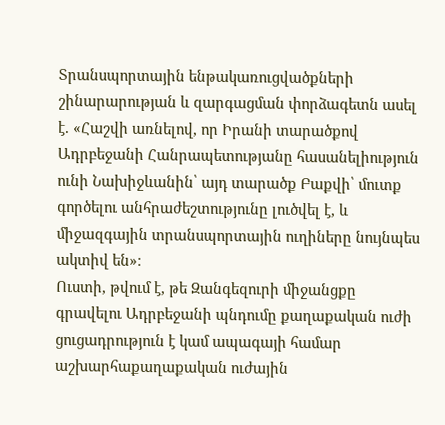Տրանսպորտային ենթակառուցվածքների շինարարության և զարգացման փորձագետն ասել է. «Հաշվի առնելով, որ Իրանի տարածքով Ադրբեջանի Հանրապետությանը հասանելիություն ունի Նախիջևանին՝ այդ տարածք Բաքվի՝ մուտք գործելու անհրաժեշտությունը լուծվել է, և միջազգային տրանսպորտային ուղիները նույնպես ակտիվ են»։
Ուստի, թվում է, թե Զանգեզուրի միջանցքը գրավելու Ադրբեջանի պնդումը քաղաքական ուժի ցուցադրություն է կամ ապագայի համար աշխարհաքաղաքական ուժային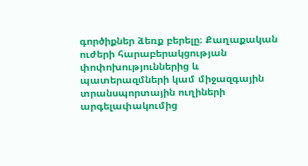գործիքներ ձեռք բերելը։ Քաղաքական ուժերի հարաբերակցության փոփոխություններից և պատերազմների կամ միջազգային տրանսպորտային ուղիների արգելափակումից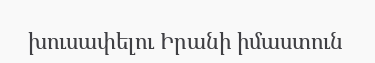խուսափելու Իրանի իմաստուն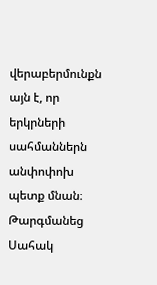վերաբերմունքն այն է, որ երկրների սահմաններն անփոփոխ պետք մնան։
Թարգմանեց Սահակ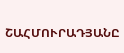ՇԱՀՄՈՒՐԱԴՅԱՆԸ